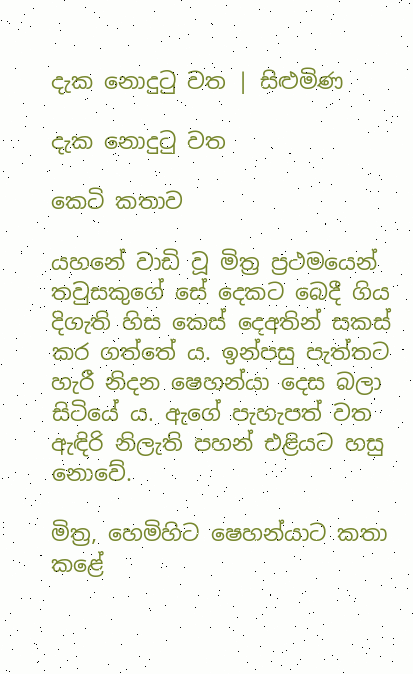දැක නොදුටු වත | සිළුමිණ

දැක නොදුටු වත

කෙටි කතාව

ය‍හනේ වාඩි වූ මිත්‍ර ප්‍රථමයෙන් තවුසකුගේ සේ දෙකට බෙදී ගිය දිගැති හිස කෙස් දෙඅතින් සකස් කර ගත්තේ ය. ඉන්පසු පැත්තට හැරී නිදන ෂෙහන්යා දෙස බලා සිටියේ ය. ඇගේ පැහැපත් වත ඇඳිරි නිලැති පහන් එළියට හසු නොවේ.

මිත්‍ර, හෙමිහිට ෂෙහන්යාට කතා කළේ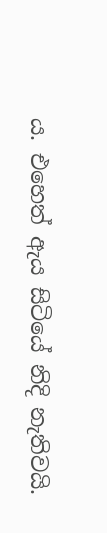ය. එහෙත් ඇය සිටියේ නිදි නැතිවයි.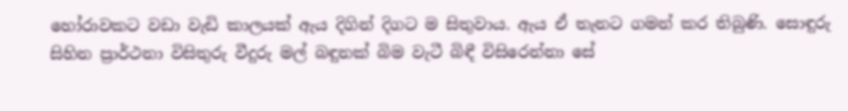හෝරාවකට වඩා වැඩි කාලයක් ඇය දිගින් දිගට ම සිතුවාය. ඇය ඒ තැනට ගමන් කර තිබුණි. සොඳුරු සිහින ප්‍රාර්ථනා විසිතුරු වීදුරු මල් බඳුනක් බිම වැටී බිඳී විසිරෙන්නා සේ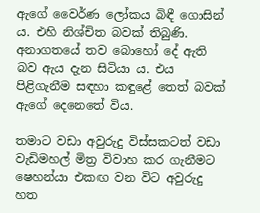ඇගේ වෛර්ණ ලෝකය බිඳී ගොසින් ය. එහි නිශ්චිත බවක් තිබුණි. අනාගතයේ තව බොහෝ දේ ඇති බව ඇය දැන සිටියා ය. එය පිළිගැනීම සඳහා කඳුළේ තෙත් බවක් ඇගේ දෙනෙතේ විය.

තමාට වඩා අවුරුදු විස්සකටත් වඩා වැඩිමහල් මිත්‍ර විවාහ කර ගැනීමට ෂෙහන්යා එකඟ වන විට අවුරුදු හත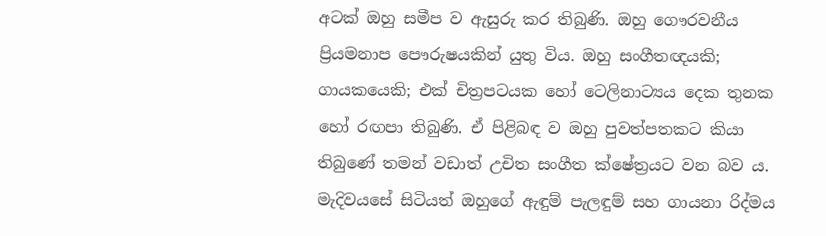අටක් ඔහු සමීප ව ඇසුරු කර තිබුණි. ඔහු ගෞරවනීය ප්‍රියමනාප පෞරුෂයකින් යුතු විය. ඔහු සංගීතඥයකි; ගායකයෙකි; එක් චිත්‍රපටයක හෝ ටෙලිනාට්‍යය දෙක තුනක හෝ රඟපා තිබුණි. ඒ පිළිබඳ ව ඔහු පුවත්පතකට කියා තිබුණේ තමන් වඩාත් උචිත සංගීත ක්ෂේත්‍රයට වන බව ය. මැදිවයසේ සිටියත් ඔහුගේ ඇඳුම් පැලඳුම් සහ ගායනා රිද්මය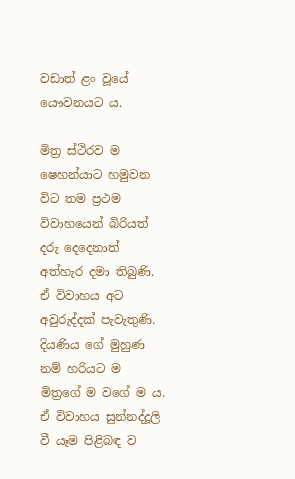වඩාත් ළං වූයේ යෞවනයට ය.

මිත්‍ර ස්ථිරව ම ෂෙහන්යාට හමුවන විට තම ප්‍රථම විවාහයෙන් බිරියත් දරු දෙදෙනාත් අත්හැර දමා තිබුණි. ඒ විවාහය අට අවුරුද්දක් පැවැතුණි. දියණිය ගේ මුහුණ නම් හරියට ම මිත්‍රගේ ම වගේ ම ය. ඒ විවාහය සුන්නද්දූලි වී යෑම පිළිබඳ ව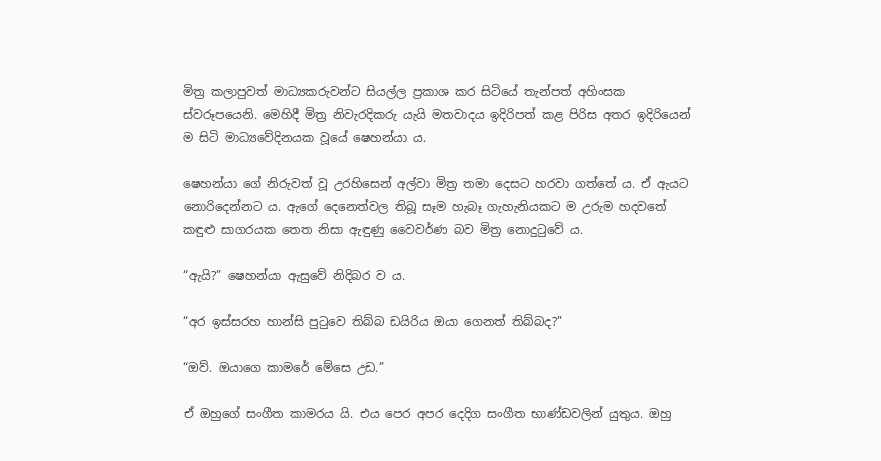මිත්‍ර කලාපුවත් මාධ්‍යකරුවන්ට සියල්ල ප්‍රකාශ කර සිටියේ තැන්පත් අහිංසක ස්වරූපයෙනි. මෙහිදී මිත්‍ර නිවැරදිකරු යැයි මතවාදය ඉදිරිපත් කළ පිරිස අතර ඉදිරියෙන් ම සිටි මාධ්‍යවේදිනයක වූයේ ෂෙහන්යා ය.

ෂෙහන්යා ගේ නිරුවත් වූ උරහිසෙන් අල්වා මිත්‍ර තමා දෙසට හරවා ගත්තේ ය. ඒ ඇයට නොරිදෙන්නට ය. ඇගේ දෙනෙත්වල තිබූ සෑම හැබෑ ගැහැනියකට ම උරුම හදවතේ කඳුළු සාගරයක තෙත නිසා ඇඳුණු වෛවර්ණ බව මිත්‍ර නොදුටුවේ ය.

“ඇයි?” ෂෙහන්යා ඇසුවේ නිදිබර ව ය.

“අර ඉස්සරහ හාන්සි පුටුවෙ තිබ්බ ඩයිරිය ඔයා ගෙනත් තිබ්බද?”

“ඔව්. ඔයාගෙ කාමරේ මේසෙ උඩ.”

ඒ ඔහුගේ සංගීත කාමරය යි. එය පෙර අපර දෙදිග සංගීත භාණ්ඩවලින් යුතුය. ඔහු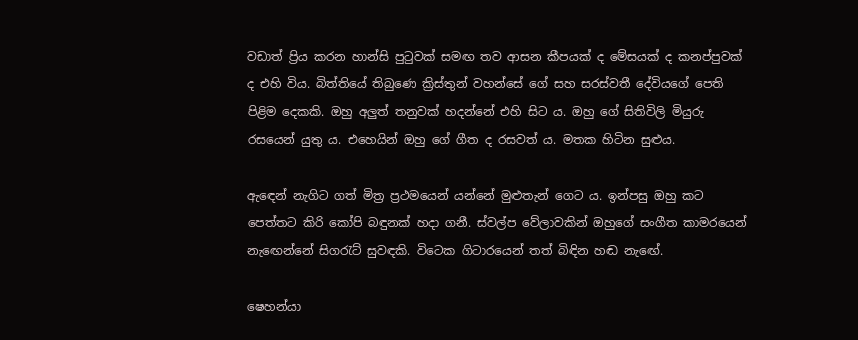වඩාත් ප්‍රිය කරන හාන්සි පුටුවක් සමඟ තව ආසන කීපයක් ද මේසයක් ද කනප්පුවක් ද එහි විය. බිත්තියේ තිබුණෙ ක්‍රිස්තුන් වහන්සේ ගේ සහ සරස්වතී දේවියගේ පෙති පිළිම දෙකකි. ඔහු අලුත් තනුවක් හදන්නේ එහි සිට ය. ඔහු ගේ සිතිවිලි මියුරු රසයෙන් යුතු ය. එහෙයින් ඔහු ගේ ගීත ද රසවත් ය. මතක හිටින සුළුය.

ඇ‍ඳෙන් නැගිට ගත් මිත්‍ර ප්‍රථමයෙන් යන්නේ මුළුතැන් ගෙට ය. ඉන්පසු ඔහු කට පෙත්තට කිරි කෝපි බඳුනක් හදා ගනී. ස්වල්ප වේලාවකින් ඔහුගේ සංගීත කාමරයෙන් නැඟෙන්නේ සිගරැට් සුවඳකි. විටෙක ගිටාරයෙන් තත් බිඳින හඬ නැඟේ.

ෂෙහන්යා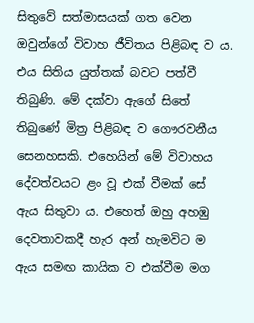සිතුවේ සත්මාසයක් ගත වෙන ඔවුන්ගේ විවාහ ජීවිතය පිළිබඳ ව ය. එය සිතිය යුත්තක් බවට පත්වී තිබුණි. මේ දක්වා ඇගේ සිතේ තිබුණේ මිත්‍ර පිළිබඳ ව ගෞරවනීය සෙනහසකි. එහෙයින් මේ විවාහය දේවත්වයට ළං වූ එක් වීමක් සේ ඇය සිතුවා ය. එහෙත් ඔහු අහඹු දෙවතාවකදී හැර අන් හැමවිට ම ඇය සමඟ කායික ව එක්වීම මග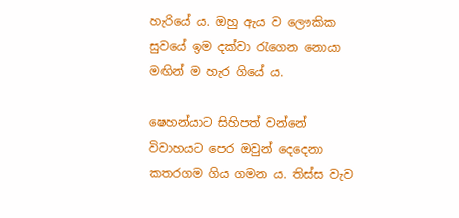හැරියේ ය. ඔහු ඇය ව ලෞකික සුවයේ ඉම දක්වා රැගෙන නොයා මඟින් ම හැර ගියේ ය.

ෂෙහන්යාට සිහිපත් වන්නේ විවාහයට පෙර ඔවුන් දෙදෙනා කතරගම ගිය ගමන ය. තිස්ස වැව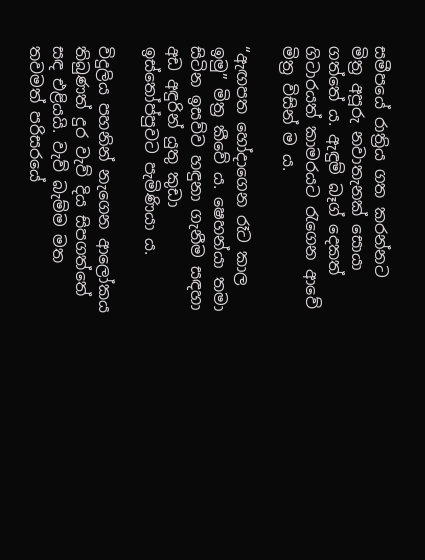සමීපයේ රාත්‍රිය ගත කරන්නට මිත්‍ර අපූරු නවාතැනක් සොයා ගත්තේ ය. ඇඳුම් බෑග් දෙකත් ගිටාරයත් කාමරයට රැගෙන ආවේ මිත්‍ර විසින් ම ය.

“ඇඟපත හෝදාගෙන රෑට කාල ඉමු” මිත්‍ර කීවේ ය. ෂෙහන්යා තමා සිටින ඉසව්ව හඳුනා ගැනීම සඳහා අඩ අඳුරින් යුතු කුඩා ඉස්තෝප්පුවට පැමිණියා ය.

විදුලිය පහනින් නැගෙන ආලෝකය තිබුණත් දුර වැව් දිය සිපගත්තේ සඳ එළියයි. වැව් බැම්ම මත තවමත් පරිසරයේ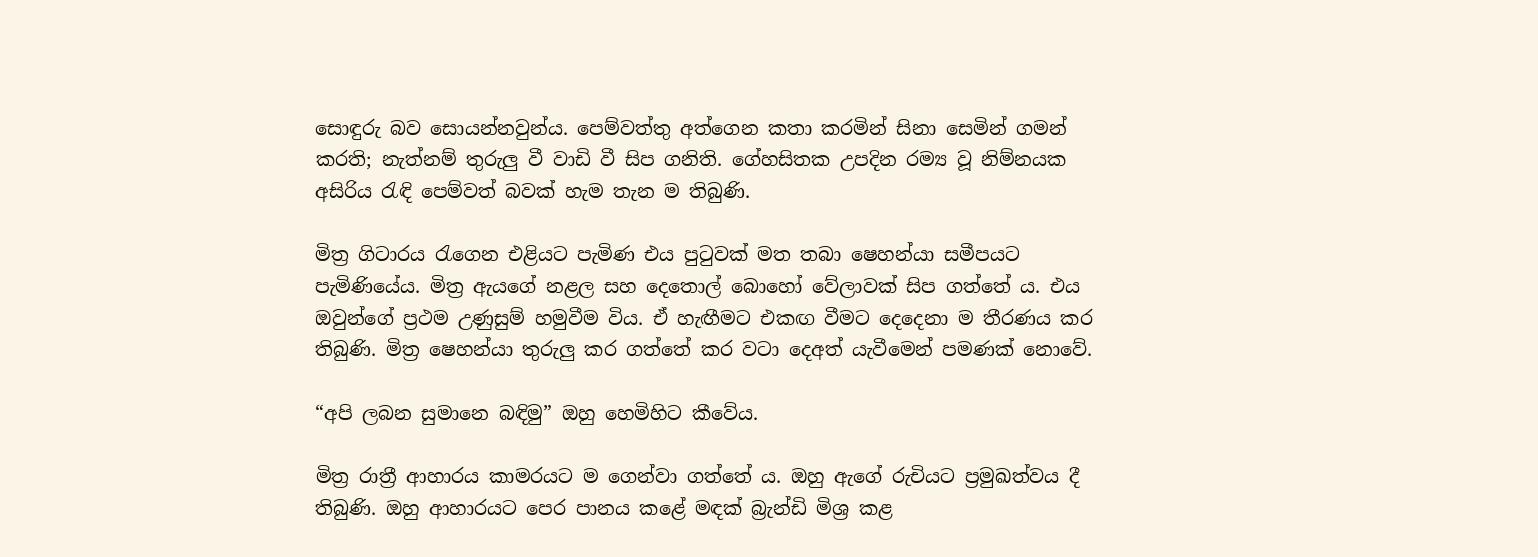සොඳුරු බව සොයන්නවුන්ය. පෙම්වත්තු අත්ගෙන කතා කරමින් සිනා සෙමින් ගමන් කරති; නැත්නම් තුරුලු වී වාඩි වී සිප ගනිති. ගේහසිතක උපදින රම්‍ය වූ නිම්නයක අසිරිය රැඳි පෙම්වත් බවක් හැම තැන ම තිබුණි.

මිත්‍ර ගිටාරය රැගෙන එළියට පැමිණ එය පුටුවක් මත තබා ෂෙහන්යා සමීපයට පැමි‍ණියේය. මිත්‍ර ඇයගේ නළල සහ දෙතොල් බොහෝ වේලාවක් සිප ගත්තේ ය. එය ඔවුන්ගේ ප්‍රථම උණුසුම් හමුවීම විය. ඒ හැඟීමට එකඟ වීමට දෙදෙනා ම තීරණය කර තිබුණි. මිත්‍ර ෂෙහන්යා තුරුලු කර ගත්තේ කර වටා දෙඅත් යැවීමෙන් පමණක් නොවේ.

“අපි ලබන සුමානෙ බඳිමු” ඔහු හෙමිහිට කීවේය.

මිත්‍ර රාත්‍රී ආහාරය කාමරයට ම ගෙන්වා ගත්තේ ය. ඔහු ඇගේ රුචියට ප්‍රමුඛත්වය දී තිබුණි. ඔහු ආහාරයට පෙර පානය කළේ මඳක් බ්‍රැන්ඩි මිශ්‍ර කළ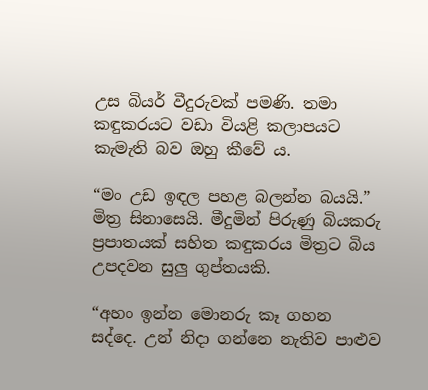උස බියර් වීදුරුවක් පමණි. තමා කඳුකරයට වඩා වියළි කලාපයට කැමැති බව ඔහු කීවේ ය.

“මං උඩ ඉඳල පහළ බලන්න බයයි.” මිත්‍ර සිනාසෙයි. මීදුමින් පිරුණු බියකරු ප්‍රපාතයක් සහිත කඳුකරය මිත්‍රට බිය උපදවන සුලු ගුප්තයකි.

“අහං ඉන්න මොනරු කෑ ගහන සද්දෙ. උන් නිදා ගන්නෙ නැතිව පාළුව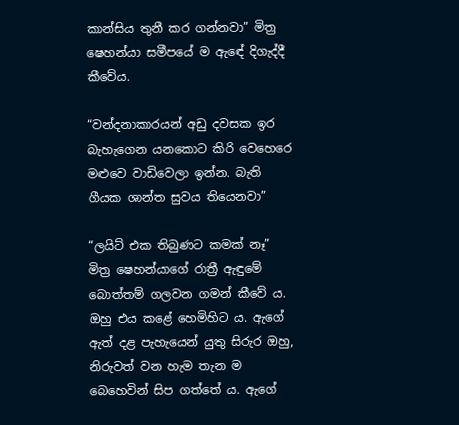කාන්සිය තුනී කර ගන්නවා” මිත්‍ර ෂෙහන්යා සමීපයේ ම ඇ‍ඳේ දිගැද්දී කීවේය.

“වන්දනාකාරයන් අඩු දවසක ඉර බැහැගෙන යනකොට කිරි වෙහෙරෙ මළුවෙ වාඩිවෙලා ඉන්න. බැති ගීයක ශාන්ත සුවය තියෙනවා”

“ලයිට් එක තිබුණට කමක් නෑ” මිත්‍ර ෂෙහන්යාගේ රාත්‍රී ඇඳුමේ බොත්තම් ගලවන ගමන් කීවේ ය. ඔහු එය කළේ හෙමිහිට ය. ඇගේ ඇත් දළ පැහැයෙන් යුතු සිරුර ඔහු, නිරුවත් වන හැම තැන ම බෙහෙවින් සිප ගත්තේ ය. ඇගේ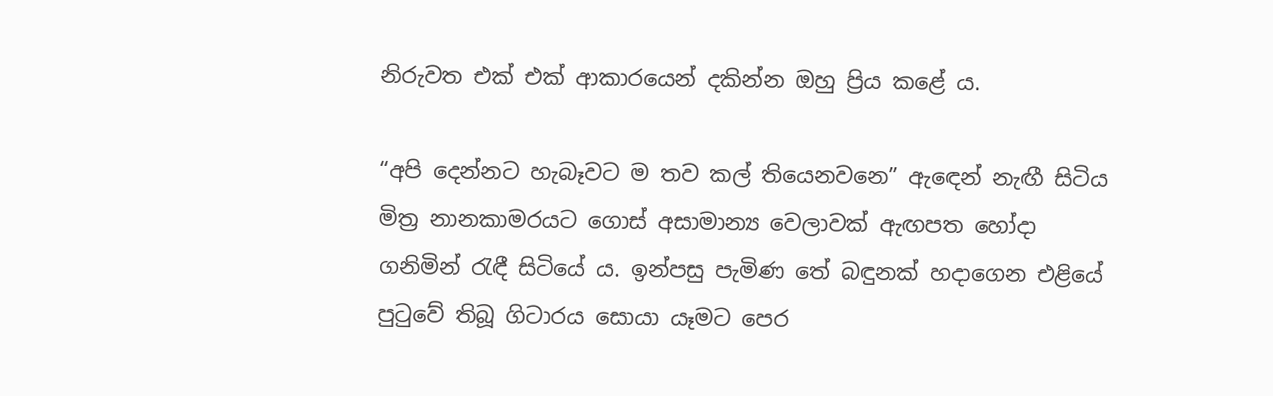නිරුවත එක් එක් ආකාරයෙන් දකින්න ඔහු ප්‍රිය කළේ ය.

“අපි දෙන්නට හැබෑවට ම තව කල් තියෙනවනෙ” ඇ‍‍ඳෙන් නැඟී සිටිය මිත්‍ර නානකාමරයට ගොස් අසාමාන්‍ය වෙලාවක් ඇඟපත හෝදා ගනිමින් රැඳී සිටියේ ය. ඉන්පසු පැමිණ තේ බඳුනක් හදාගෙන එළියේ පුටුවේ තිබූ ගිටාරය සොයා යෑමට පෙර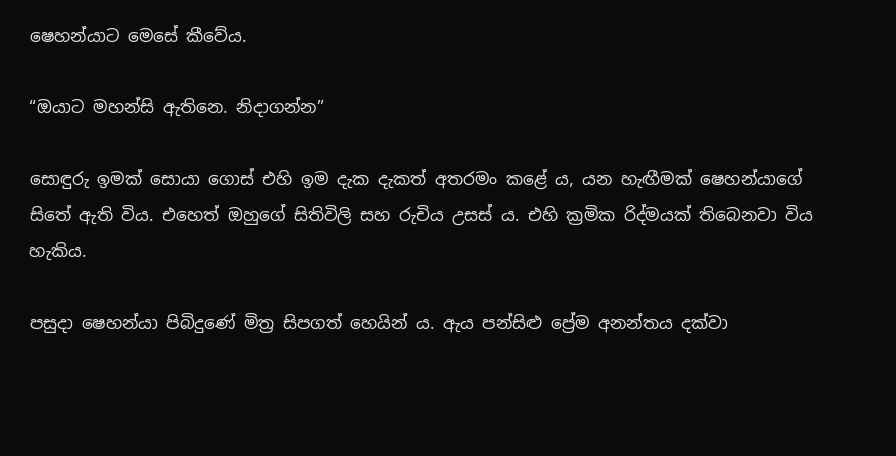ෂෙහන්යාට මෙසේ කීවේය.

“ඔයාට මහන්සි ඇතිනෙ. නිදාගන්න”

සොඳුරු ඉමක් සොයා ගොස් එහි ඉම දැක දැකත් අතරමං කළේ ය, යන හැඟීමක් ෂෙහන්යාගේ සිතේ ඇති විය. එහෙත් ඔහුගේ සිතිවිලි සහ රුචිය උසස් ය. එහි ක්‍රමික රිද්මයක් තිබෙනවා විය හැකිය.

පසුදා ෂෙහන්යා පිබිදුණේ මිත්‍ර සිපගත් හෙයින් ය. ඇය පන්සිළු ප්‍රේම අනන්තය දක්වා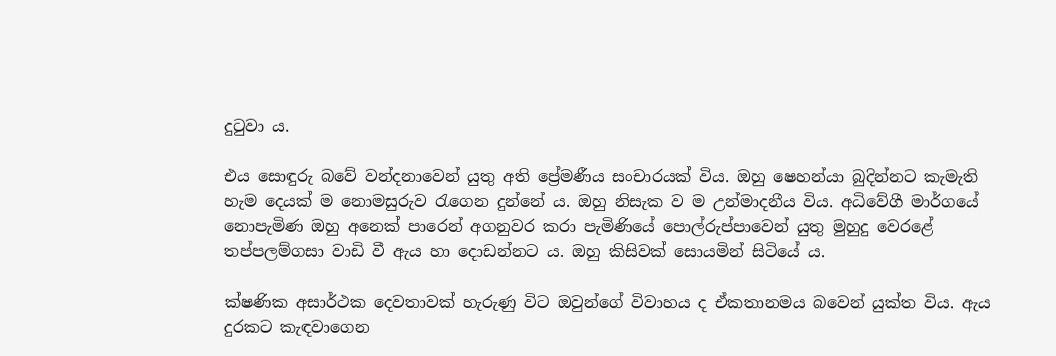දුටුවා ය.

එය සොඳුරු බවේ වන්දනාවෙන් යුතු අති ප්‍රේමණීය සංචාරයක් විය. ඔහු ෂෙහන්යා බුදින්නට කැමැති හැම දෙයක් ම නොමසුරුව රැගෙන දුන්නේ ය. ඔහු නිසැක ව ම උන්මාදනීය විය. අධිවේගී මාර්ගයේ නොපැමිණ ඔහු අනෙක් පාරෙන් අගනුවර කරා පැමිණියේ ‍පොල්රුප්පාවෙන් යුතු මුහුදු වෙරළේ තප්පලම්ගසා වාඩි වී ඇය හා දොඩන්නට ය. ඔහු කිසිවක් සොයමින් සිටියේ ය.

ක්ෂණික අසාර්ථක දෙවතාවක් හැරුණු විට ඔවුන්ගේ විවාහය ද ඒකතානමය බවෙන් යුක්ත විය. ඇය දුරකට කැඳවාගෙන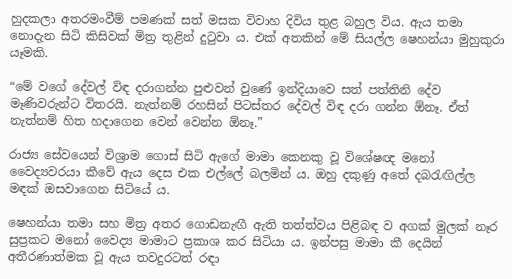හුදකලා අතරමංවීම් පමණක් සත් මසක විවාහ දිවිය තුළ බහුල විය. ඇය තමා නොදැන සිටි කිසිවක් මිත්‍ර තුළින් දුටුවා ය. එක් අතකින් මේ සියල්ල ෂෙහන්යා මුහුකුරා යෑමකි.

“මේ වගේ දේවල් විඳ දරාගන්න පුළුවන් වුණේ ඉන්දියාවෙ සත් පත්තිනි දේව මෑණිවරුන්ට විතරයි. නැත්නම් රහසින් පිටස්තර දේවල් විඳ දරා ගන්න ඕනෑ. ඒත් නැත්නම් හිත හදාගෙන වෙන් වෙන්න ඕනෑ.”

රාජ්‍ය සේවයෙන් විශ්‍රාම ගොස් සිටි ඇගේ මාමා කෙනකු වූ විශේෂඥ මනෝ වෛද්‍යවරයා කීවේ ඇය දෙස එක එල්ලේ බලමින් ය. ඔහු දකුණු අතේ දබරැඟිල්ල මඳක් ඔසවාගෙන සිටියේ ය.

ෂෙහන්යා තමා සහ මිත්‍ර අතර ගොඩනැඟී ඇති තත්ත්වය පිළිබඳ ව අගක් මුලක් නෑර සුප්‍රකට මනෝ වෛද්‍ය මාමාට ප්‍රකාශ කර සිටියා ය. ඉන්පසු මාමා කී දෙයින් අතීරණාත්මක වූ ඇය තවදුරටත් රඳා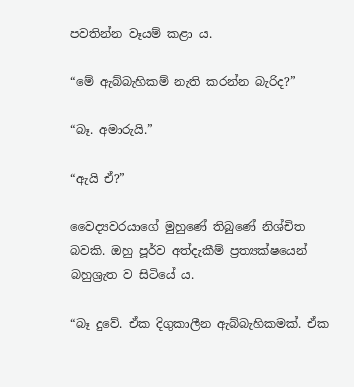පවතින්න වෑයම් කළා ය.

“මේ ඇබ්බැහිකම් නැති කරන්න බැරිද?”

“බෑ. අමාරුයි.”

“ඇයි ඒ?”

වෛද්‍යවරයාගේ මුහුණේ තිබුණේ නිශ්චිත බවකි. ඔහු පූර්ව අත්දැකීම් ප්‍රත්‍යක්ෂයෙන් බහුශ්‍රැත ව සිටියේ ය.

“බෑ දුවේ. ඒක දිගුකාලීන ඇබ්බැහිකමක්. ඒක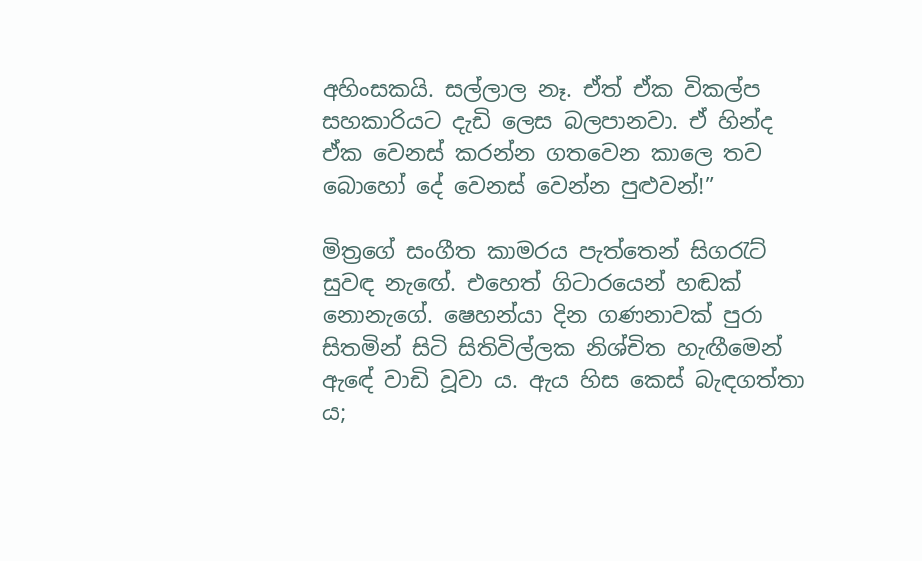අහිංසකයි. සල්ලාල නෑ. ඒත් ඒක විකල්ප සහකාරියට දැඩි ලෙස බලපානවා. ඒ හින්ද ඒක වෙනස් කරන්න ගතවෙන කාලෙ තව බොහෝ දේ වෙනස් වෙන්න පුළුවන්!”

මිත්‍රගේ සංගීත කාමරය පැත්තෙන් සිගරැට් සුවඳ නැඟේ. එහෙත් ගිටාරයෙන් හඬක් නොනැගේ. ෂෙහන්යා දින ගණනාවක් පුරා සිතමින් සිටි සිතිවිල්ලක නිශ්චිත හැඟීමෙන් ඇ‍ඳේ වාඩි වූවා ය. ඇය හිස කෙස් බැඳගත්තා ය;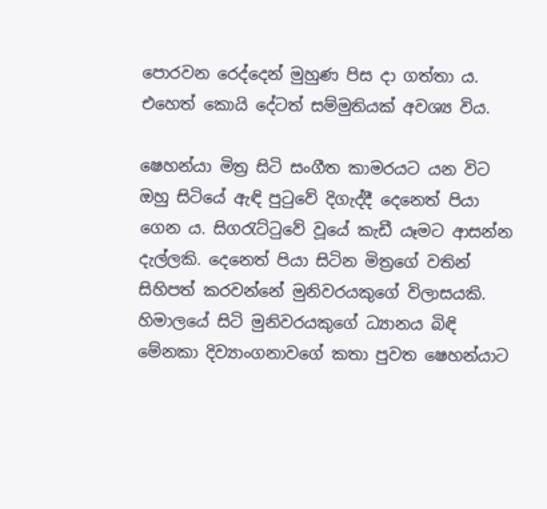පොරවන රෙද්දෙන් මුහුණ පිස දා ගත්තා ය. එහෙත් කොයි දේටත් සම්මුතියක් අවශ්‍ය විය.

ෂෙහන්යා මිත්‍ර සිටි සංගීත කාමරයට යන විට ඔහු සිටියේ ඇඳි පුටුවේ දිගැද්දී දෙනෙත් පියා ගෙන ය. සිගරැට්ටුවේ වූයේ කැඩී යෑමට ආසන්න දැල්ලකි. දෙනෙත් පියා සිටින මිත්‍රගේ වතින් සිහිපත් කරවන්නේ මුනිවරයකුගේ විලාසයකි. හිමාලයේ සිටි මුනිවරයකුගේ ධ්‍යානය බිඳි මේනකා දිව්‍යාංගනාවගේ කතා පුවත ෂෙහන්යාට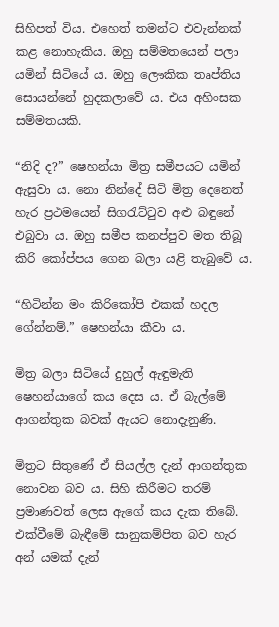සිහිපත් විය. එහෙත් තමන්ට එවැන්නක් කළ නොහැකිය. ඔහු සම්මතයෙන් පලා යමින් සිටියේ ය. ඔහු ලෞකික තෘප්තිය සොයන්නේ හුදකලාවේ ය. එය අහිංසක සම්මතයකි.

“නිදි ද?” ෂෙහන්යා මිත්‍ර සමීපයට යමින් ඇසුවා ය. නො නින්දේ සිටි මිත්‍ර දෙනෙත් හැර ප්‍රථමයෙන් සිගරැට්ටුව අළු බඳුනේ එබුවා ය. ඔහු සමීප කනප්පුව මත තිබූ කිරි කෝප්පය ගෙන බලා යළි තැබුවේ ය.

“හිටින්න මං කිරිකෝපි එකක් හදල ගේන්නම්.” ෂෙහන්යා කීවා ය.

මිත්‍ර බලා සිටියේ දුහුල් ඇඳුමැති ෂෙහන්යාගේ කය දෙස ය. ඒ බැල්මේ ආගන්තුක බවක් ඇයට නොදැනුණි.

මිත්‍රට සිතුණේ ඒ සියල්ල දැන් ආගන්තුක නොවන බව ය. සිහි කිරීමට තරම් ප්‍රමාණවත් ලෙස ඇගේ කය දැක තිබේ. එක්වීමේ බැඳීමේ සානුකම්පිත බව හැර අන් යමක් දැන්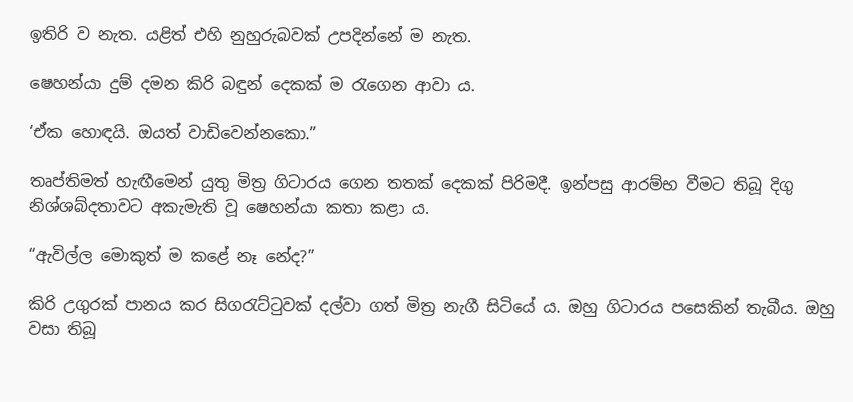ඉතිරි ව නැත. යළිත් එහි නුහුරුබවක් උපදින්නේ ම නැත.

ෂෙහන්යා දුම් දමන කිරි බඳුන් දෙකක් ම රැගෙන ආවා ය.

‘ඒක හොඳයි. ඔයත් වාඩිවෙන්නකො.”

තෘප්තිමත් හැඟීමෙන් යුතු මිත්‍ර ගිටාරය ගෙන තතක් දෙකක් පිරිමදී. ඉන්පසු ආරම්භ වීමට තිබූ දිගු නිශ්ශබ්දතාවට අකැමැති වූ ෂෙහන්යා කතා කළා ය.

“ඇවිල්ල මොකුත් ම කළේ නෑ නේද?”

කිරි උගුරක් පානය කර සිගරැට්ටුවක් දල්වා ගත් මිත්‍ර නැගී සිටියේ ය. ඔහු ගිටාරය පසෙකින් තැබීය. ඔහු වසා තිබූ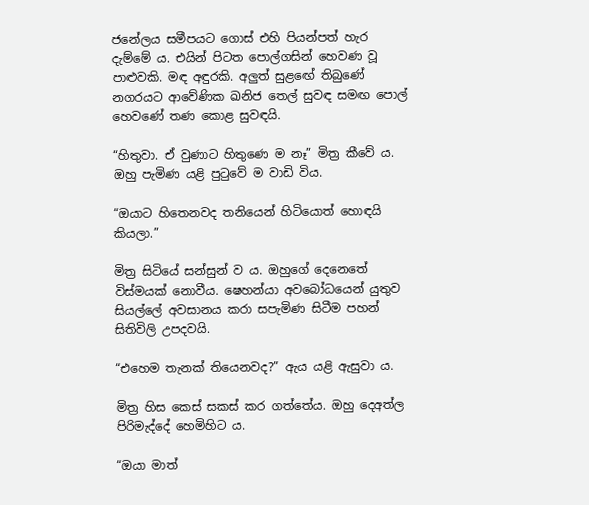ජනේලය සමීපයට ගොස් එහි පියන්පත් හැර දැම්මේ ය. එයින් පිටත පොල්ගසින් හෙවණ වූ පාළුවකි. මඳ අඳුරකි. අලුත් සු‍ළ‍ඟේ තිබුණේ නගරයට ආවේණික ඛනිජ තෙල් සුවඳ සමඟ පොල් හෙවණේ තණ කොළ සුවඳයි.

“හිතුවා. ඒ වුණාට හිතුණෙ ම නෑ” මිත්‍ර කීවේ ය. ඔහු පැමිණ යළි පුටුවේ ම වාඩි විය.

“ඔයාට හිතෙනවද තනියෙන් හිටියොත් හොඳයි කියලා.”

මිත්‍ර සිටියේ සන්සුන් ව ය. ඔහුගේ දෙනෙතේ විස්මයක් නොවීය. ෂෙහන්යා අවබෝධයෙන් යුතුව සියල්ලේ අවසානය කරා සපැමිණ සිටීම පහන් සිතිවිලි උපදවයි.

“එහෙම තැනක් තියෙනවද?” ඇය යළි ඇසුවා ය.

මිත්‍ර හිස කෙස් සකස් කර ගත්තේය. ඔහු දෙඅත්ල පිරිමැද්දේ හෙමිහිට ය.

“ඔයා මාත්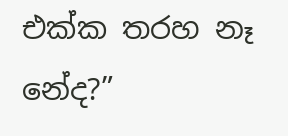එක්ක තරහ නෑ නේද?”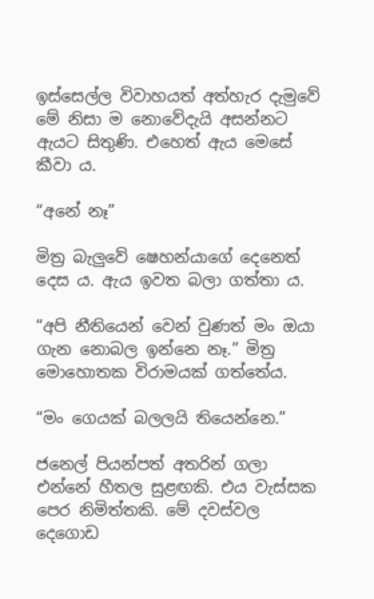ඉස්සෙල්ල විවාහයත් අත්හැර දැමුවේ මේ නිසා ම නොවේදැයි අසන්නට ඇයට සිතුණි. එහෙත් ඇය මෙසේ කීවා ය.

“අනේ නෑ”

මිත්‍ර බැලුවේ ෂෙහන්යාගේ දෙනෙත් දෙස ය. ඇය ඉවත බලා ගත්තා ය.

“අපි නීතියෙන් වෙන් වුණත් මං ඔයා ගැන නොබල ඉන්නෙ නෑ.” මිත්‍ර මොහොතක විරාමයක් ගත්තේය.

“මං ගෙයක් බලලයි තියෙන්නෙ.”

ජනෙල් පියන්පත් අතරින් ගලා එන්නේ හීතල සුළඟකි. එය වැස්සක පෙර නිමිත්තකි. මේ දවස්වල දෙගොඩ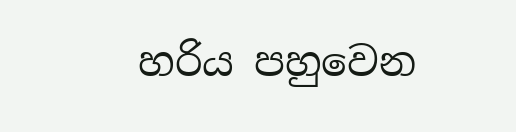හරිය පහුවෙන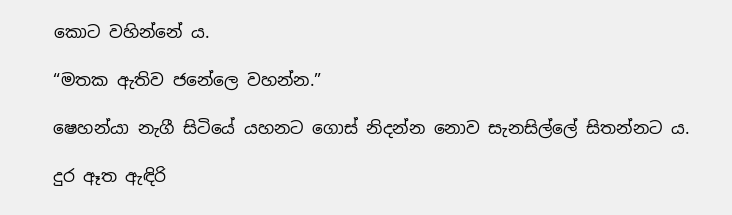කොට වහින්නේ ය.

“මතක ඇතිව ජනේලෙ වහන්න.”

ෂෙහන්යා නැගී සිටියේ යහනට ගොස් නිදන්න නොව සැනසිල්ලේ සිතන්නට ය.

දුර ඈත ඇඳිරි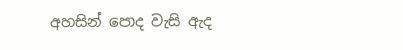අහසින් පොද වැසි ඇද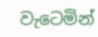වැටෙමින්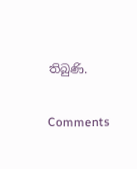තිබුණි.

Comments